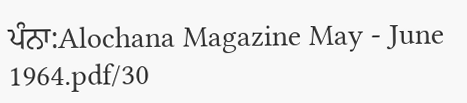ਪੰਨਾ:Alochana Magazine May - June 1964.pdf/30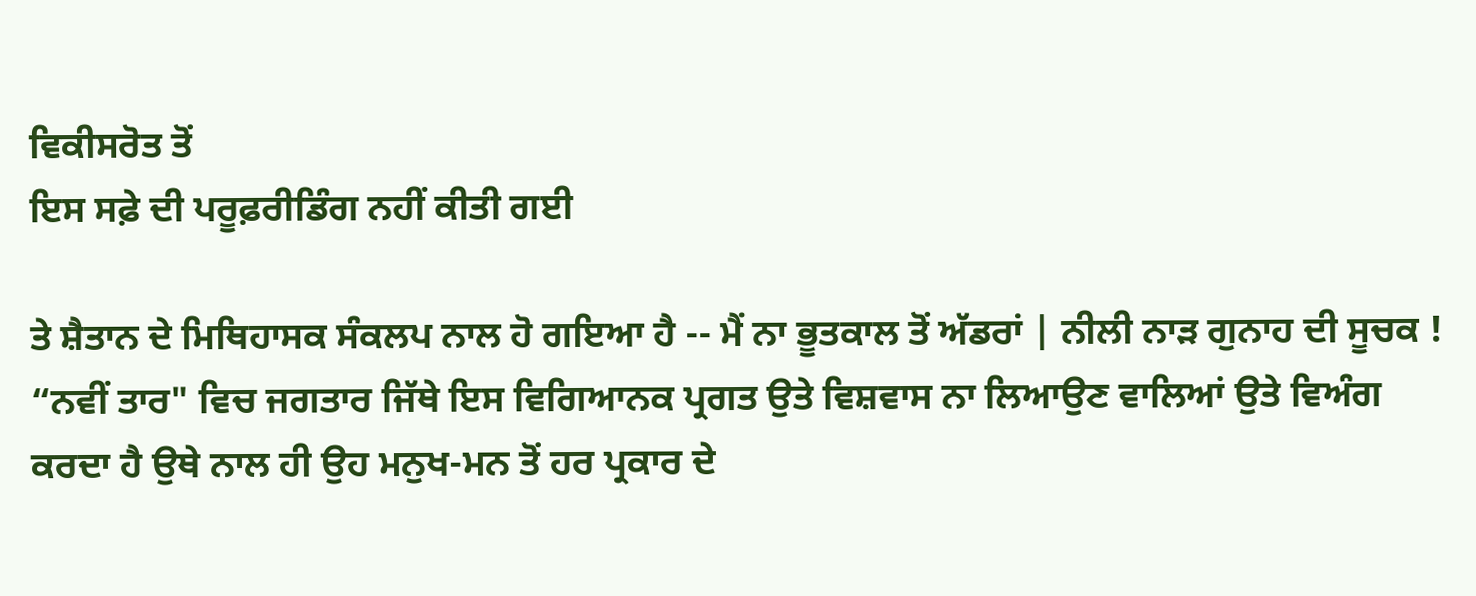ਵਿਕੀਸਰੋਤ ਤੋਂ
ਇਸ ਸਫ਼ੇ ਦੀ ਪਰੂਫ਼ਰੀਡਿੰਗ ਨਹੀਂ ਕੀਤੀ ਗਈ

ਤੇ ਸ਼ੈਤਾਨ ਦੇ ਮਿਥਿਹਾਸਕ ਸੰਕਲਪ ਨਾਲ ਹੋ ਗਇਆ ਹੈ -- ਮੈਂ ਨਾ ਭੂਤਕਾਲ ਤੋਂ ਅੱਡਰਾਂ | ਨੀਲੀ ਨਾੜ ਗੁਨਾਹ ਦੀ ਸੂਚਕ ! “ਨਵੀਂ ਤਾਰ" ਵਿਚ ਜਗਤਾਰ ਜਿੱਥੇ ਇਸ ਵਿਗਿਆਨਕ ਪ੍ਰਗਤ ਉਤੇ ਵਿਸ਼ਵਾਸ ਨਾ ਲਿਆਉਣ ਵਾਲਿਆਂ ਉਤੇ ਵਿਅੰਗ ਕਰਦਾ ਹੈ ਉਥੇ ਨਾਲ ਹੀ ਉਹ ਮਨੁਖ-ਮਨ ਤੋਂ ਹਰ ਪ੍ਰਕਾਰ ਦੇ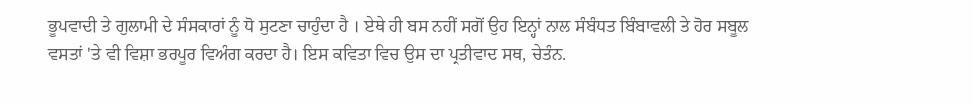ਭੂਪਵਾਦੀ ਤੇ ਗੁਲਾਮੀ ਦੇ ਸੰਸਕਾਰਾਂ ਨੂੰ ਧੋ ਸੁਟਣਾ ਚਾਹੁੰਦਾ ਹੈ । ਏਥੇ ਹੀ ਬਸ ਨਹੀਂ ਸਗੋਂ ਉਹ ਇਨ੍ਹਾਂ ਨਾਲ ਸੰਬੰਧਤ ਬਿੰਬਾਵਲੀ ਤੇ ਹੋਰ ਸਬੂਲ ਵਸਤਾਂ 'ਤੇ ਵੀ ਵਿਸ਼ਾ ਭਰਪੂਰ ਵਿਅੰਗ ਕਰਦਾ ਹੈ। ਇਸ ਕਵਿਤਾ ਵਿਚ ਉਸ ਦਾ ਪ੍ਰਤੀਵਾਦ ਸਥ, ਚੇਤੰਨ.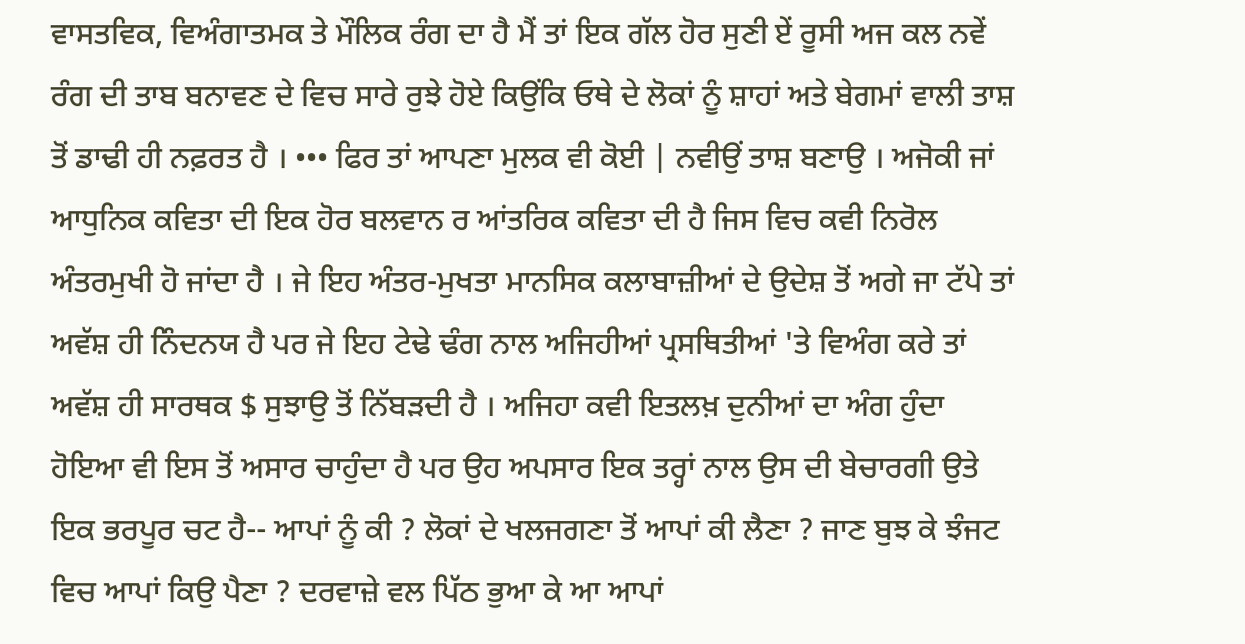ਵਾਸਤਵਿਕ, ਵਿਅੰਗਾਤਮਕ ਤੇ ਮੌਲਿਕ ਰੰਗ ਦਾ ਹੈ ਮੈਂ ਤਾਂ ਇਕ ਗੱਲ ਹੋਰ ਸੁਣੀ ਏਂ ਰੂਸੀ ਅਜ ਕਲ ਨਵੇਂ ਰੰਗ ਦੀ ਤਾਬ ਬਨਾਵਣ ਦੇ ਵਿਚ ਸਾਰੇ ਰੁਝੇ ਹੋਏ ਕਿਉਂਕਿ ਓਥੇ ਦੇ ਲੋਕਾਂ ਨੂੰ ਸ਼ਾਹਾਂ ਅਤੇ ਬੇਗਮਾਂ ਵਾਲੀ ਤਾਸ਼ ਤੋਂ ਡਾਢੀ ਹੀ ਨਫ਼ਰਤ ਹੈ । ••• ਫਿਰ ਤਾਂ ਆਪਣਾ ਮੁਲਕ ਵੀ ਕੋਈ | ਨਵੀਉਂ ਤਾਸ਼ ਬਣਾਉ । ਅਜੋਕੀ ਜਾਂ ਆਧੁਨਿਕ ਕਵਿਤਾ ਦੀ ਇਕ ਹੋਰ ਬਲਵਾਨ ਰ ਆਂਤਰਿਕ ਕਵਿਤਾ ਦੀ ਹੈ ਜਿਸ ਵਿਚ ਕਵੀ ਨਿਰੋਲ ਅੰਤਰਮੁਖੀ ਹੋ ਜਾਂਦਾ ਹੈ । ਜੇ ਇਹ ਅੰਤਰ-ਮੁਖਤਾ ਮਾਨਸਿਕ ਕਲਾਬਾਜ਼ੀਆਂ ਦੇ ਉਦੇਸ਼ ਤੋਂ ਅਗੇ ਜਾ ਟੱਪੇ ਤਾਂ ਅਵੱਸ਼ ਹੀ ਨਿੰਦਨਯ ਹੈ ਪਰ ਜੇ ਇਹ ਟੇਢੇ ਢੰਗ ਨਾਲ ਅਜਿਹੀਆਂ ਪ੍ਰਸਥਿਤੀਆਂ 'ਤੇ ਵਿਅੰਗ ਕਰੇ ਤਾਂ ਅਵੱਸ਼ ਹੀ ਸਾਰਥਕ $ ਸੁਝਾਉ ਤੋਂ ਨਿੱਬੜਦੀ ਹੈ । ਅਜਿਹਾ ਕਵੀ ਇਤਲਖ਼ ਦੁਨੀਆਂ ਦਾ ਅੰਗ ਹੁੰਦਾ ਹੋਇਆ ਵੀ ਇਸ ਤੋਂ ਅਸਾਰ ਚਾਹੁੰਦਾ ਹੈ ਪਰ ਉਹ ਅਪਸਾਰ ਇਕ ਤਰ੍ਹਾਂ ਨਾਲ ਉਸ ਦੀ ਬੇਚਾਰਗੀ ਉਤੇ ਇਕ ਭਰਪੂਰ ਚਟ ਹੈ-- ਆਪਾਂ ਨੂੰ ਕੀ ? ਲੋਕਾਂ ਦੇ ਖਲਜਗਣਾ ਤੋਂ ਆਪਾਂ ਕੀ ਲੈਣਾ ? ਜਾਣ ਬੁਝ ਕੇ ਝੰਜਟ ਵਿਚ ਆਪਾਂ ਕਿਉ ਪੈਣਾ ? ਦਰਵਾਜ਼ੇ ਵਲ ਪਿੱਠ ਭੁਆ ਕੇ ਆ ਆਪਾਂ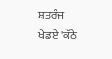ਸ਼ਤਰੰਜ ਖੇਡਏ 'ਕੱਠੇ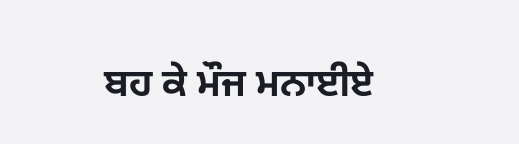ਬਹ ਕੇ ਮੌਜ ਮਨਾਈਏ